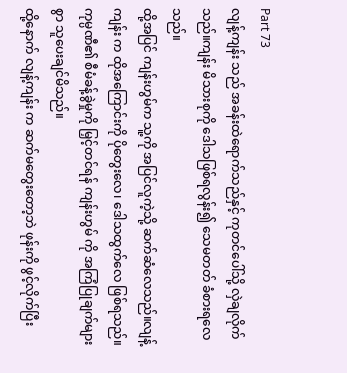Part 73
လျန့်ကျန်း သည် အခန်းထဲရောက်သည်နှင့် ကုတင်ပေါ်သို့ လှဲချလိုက်သည်။ကျန်း မိသားစုကို ဒေါသဖြစ်ရလွန်း၍ သေမတတ် ခံစားရလေသည်။
ထို့အပြင် ကျန်းဟွမ်က သူ့ကို အပြင်လူကဲ့သို့ ဆက်ဆံလေသည်။လျန့်ကျန်း က ထိုအကြောင်းကို ပိုတွေးလေ၊ ဒေါသထွက်လေ ဖြစ်ရသည်။
ကုမ္ပဏီ၏ စီမံခန့်ခွဲမှုကို မြှင့်တင်ရန် ကျန်းဟွမ် ကို အကြံပြုချက်များစွာ သူပေးချင်မိသည်။
ထို့နောက် လျန့်ကျန်း က ဆက်မတွေးတော့ဘဲ ဖုန်းကို ဖွင့်လိုက်ပြီး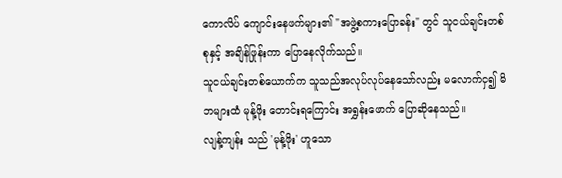ကောလိပ် ကျောင်းနေဖက်များ၏ "အဖွဲ့စကားပြောခန်း" တွင် သူငယ်ချင်းတစ်စုနှင့် အချိန်ဖြုန်းကာ ပြောနေလိုက်သည်။
သူငယ်ချင်းတစ်ယောက်က သူသည်အလုပ်လုပ်နေသော်လည်း မလောက်ငှ၍ မိဘများထံ မုန့်ဖိုး တောင်းရကြောင်း အရွှန်းဖောက် ပြောဆိုနေသည်။
လျန့်ကျန်း သည် 'မုန့်ဖိုး' ဟူသော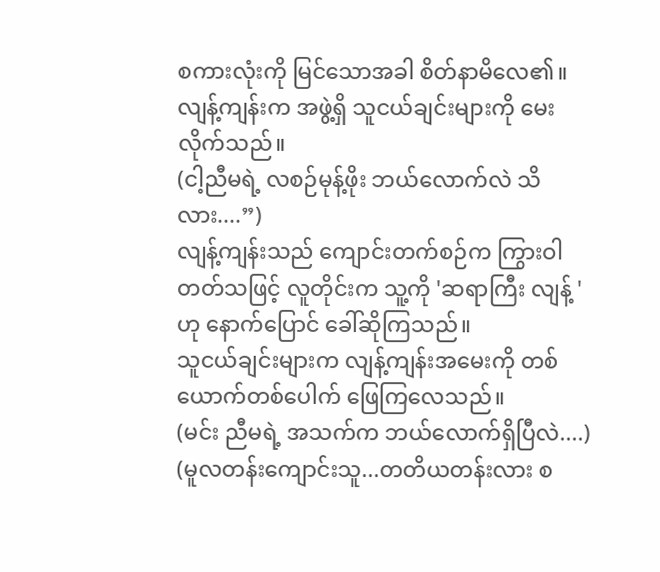စကားလုံးကို မြင်သောအခါ စိတ်နာမိလေ၏။
လျန့်ကျန်းက အဖွဲ့ရှိ သူငယ်ချင်းများကို မေးလိုက်သည်။
(ငါ့ညီမရဲ့ လစဉ်မုန့်ဖိုး ဘယ်လောက်လဲ သိလား....”)
လျန့်ကျန်းသည် ကျောင်းတက်စဉ်က ကြွားဝါတတ်သဖြင့် လူတိုင်းက သူ့ကို 'ဆရာကြီး လျန့် ' ဟု နောက်ပြောင် ခေါ်ဆိုကြသည်။
သူငယ်ချင်းများက လျန့်ကျန်းအမေးကို တစ်ယောက်တစ်ပေါက် ဖြေကြလေသည်။
(မင်း ညီမရဲ့ အသက်က ဘယ်လောက်ရှိပြီလဲ....)
(မူလတန်းကျောင်းသူ...တတိယတန်းလား စ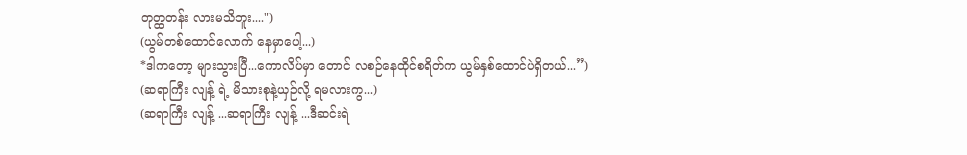တုတ္ထတန်း လားမသိဘူး....")
(ယွမ်တစ်ထောင်လောက် နေမှာပေါ့...)
*ဒါကတော့ များသွားပြီ...ကောလိပ်မှာ တောင် လစဉ်နေထိုင်စရိတ်က ယွမ်နှစ်ထောင်ပဲရှိတယ်...”)
(ဆရာကြီး လျန့် ရဲ့ မိသားစုနဲ့ယှဉ်လို့ ရမလားကွ...)
(ဆရာကြီး လျန့် ...ဆရာကြီး လျန့် ...ဒီဆင်းရဲ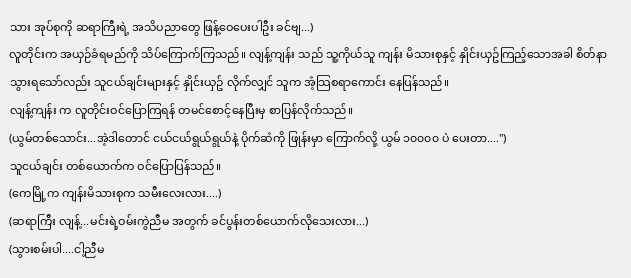သား အုပ်စုကို ဆရာကြီးရဲ့ အသိပညာတွေ ဖြန့်ဝေပေးပါဦး ခင်ဗျ...)
လူတိုင်းက အယှဉ်ခံရမည်ကို သိပ်ကြောက်ကြသည်။ လျန့်ကျန်း သည် သူ့ကိုယ်သူ ကျန်း မိသားစုနှင့် နှိုင်းယှဥ်ကြည့်သောအခါ စိတ်နာသွားရသော်လည်း သူငယ်ချင်းများနှင့် နှိုင်းယှဥ် လိုက်လျှင် သူက အံ့သြစရာကောင်း နေပြန်သည်။
လျန့်ကျန်း က လူတိုင်းဝင်ပြောကြရန် တမင်စောင့်နေပြီးမှ စာပြန်လိုက်သည်။
(ယွမ်တစ်သောင်း...အဲ့ဒါတောင် ငယ်ငယ်ရွယ်ရွယ်နဲ့ ပိုက်ဆံကို ဖြုန်းမှာ ကြောက်လို့ ယွမ် ၁၀၀၀၀ ပဲ ပေးတာ....")
သူငယ်ချင်း တစ်ယောက်က ဝင်ပြောပြန်သည်။
(ကေမြို့က ကျန်းမိသားစုက သမီးလေးလား....)
(ဆရာကြီး လျန့်...မင်းရဲ့ဝမ်းကွဲညီမ အတွက် ခင်ပွန်းတစ်ယောက်လိုသေးလား...)
(သွားစမ်းပါ....ငါ့ညီမ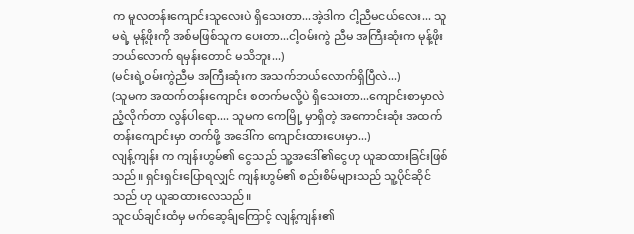က မူလတန်းကျောင်းသူလေးပဲ ရှိသေးတာ...အဲ့ဒါက ငါ့ညီမငယ်လေး... သူမရဲ့ မုန့်ဖိုးကို အစ်မဖြစ်သူက ပေးတာ...ငါ့ဝမ်းကွဲ ညီမ အကြီးဆုံးက မုန့်ဖိုးဘယ်လောက် ရမှန်းတောင် မသိဘူး...)
(မင်းရဲ့ဝမ်းကွဲညီမ အကြီးဆုံးက အသက်ဘယ်လောက်ရှိပြီလဲ...)
(သူမက အထက်တန်းကျောင်း စတက်မလို့ပဲ ရှိသေးတာ...ကျောင်းစာမှာလဲ ညံ့လိုက်တာ လွန်ပါရော.... သူမက ကေမြို့ မှာရှိတဲ့ အကောင်းဆုံး အထက်တန်းကျောင်းမှာ တက်ဖို့ အဒေါ်က ကျောင်းထားပေးမှာ...)
လျန့်ကျန်း က ကျန်းဟွမ်၏ ငွေသည် သူ့အဒေါ်၏ငွေဟု ယူဆထားခြင်းဖြစ်သည်။ ရှင်းရှင်းပြောရလျှင် ကျန်းဟွမ်၏ စည်းစိမ်များသည် သူ့ပိုင်ဆိုင်သည် ဟု ယူဆထားလေသည်။
သူငယ်ချင်းထံမှ မက်ဆေ့ခ်ျကြောင့် လျန့်ကျန်း၏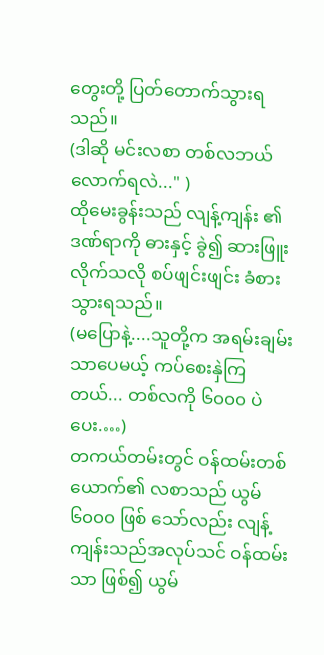တွေးတို့ ပြတ်တောက်သွားရသည်။
(ဒါဆို မင်းလစာ တစ်လဘယ်လောက်ရလဲ..." )
ထိုမေးခွန်းသည် လျန့်ကျန်း ၏ ဒဏ်ရာကို ဓားနှင့် ခွဲ၍ ဆားဖြူးလိုက်သလို စပ်ဖျင်းဖျင်း ခံစားသွားရသည်။
(မပြောနဲ့....သူတို့က အရမ်းချမ်းသာပေမယ့် ကပ်စေးနှဲကြတယ်... တစ်လကို ၆၀၀၀ ပဲ ပေး.…)
တကယ်တမ်းတွင် ဝန်ထမ်းတစ်ယောက်၏ လစာသည် ယွမ် ၆၀၀၀ ဖြစ် သော်လည်း လျန့်ကျန်းသည်အလုပ်သင် ဝန်ထမ်းသာ ဖြစ်၍ ယွမ်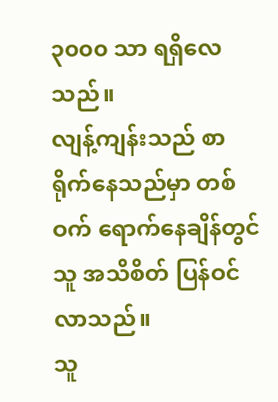၃၀၀၀ သာ ရရှိလေသည်။
လျန့်ကျန်းသည် စာရိုက်နေသည်မှာ တစ်ဝက် ရောက်နေချိန်တွင် သူ အသိစိတ် ပြန်ဝင်လာသည်။
သူ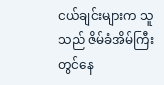ငယ်ချင်းများက သူသည် ဇိမ်ခံအိမ်ကြီးတွင်နေ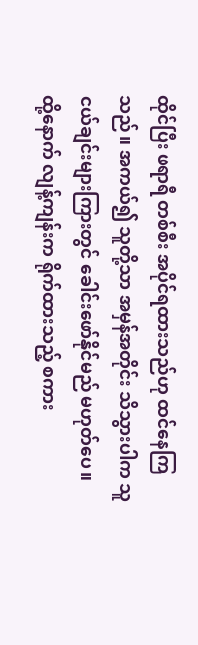ထိုင်ပြီး ဖရာရီ တစ်စီး အပိုင်ရထားသည်ဟု ထင်နေကြသည်။ အကယ်၍ သူတို့သာ အမှန်အတိုင်း သိသွားပါက သူငယ်ချင်းများကြားတွင် ခေါင်းဖော်နိုင်မည် မဟုတ်ပေ။
ထို့နောက် လျန့်ကျန်းက ရိုက်ထားသည့် စကား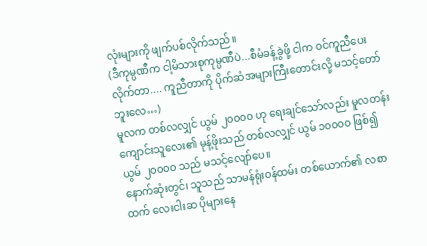လုံးများကို ဖျက်ပစ်လိုက်သည်။
(ဒီကုမ္ပဏီက ငါ့မိသားစုကုမ္ပဏီပဲ...စီမံခန့်ခွဲဖို့ ငါက ဝင်ကူညီပေးလိုက်တာ.... ကူညီတာကို ပိုက်ဆံအများကြီးတောင်းလို့ မသင့်တော်ဘူးလေ…)
မူလက တစ်လလျှင် ယွမ် ၂၀၀၀၀ ဟု ရေးချင်သော်လည်း မူလတန်းကျောင်းသူလေး၏ မုန့်ဖိုးသည် တစ်လလျှင် ယွမ် ၁၀၀၀၀ ဖြစ်၍ ယွမ် ၂၀၀၀၀ သည် မသင့်လျော်ပေ။
နောက်ဆုံးတွင်၊ သူသည် သာမန်ရုံးဝန်ထမ်း တစ်ယောက်၏ လစာထက် လေးငါးဆ ပိုများနေ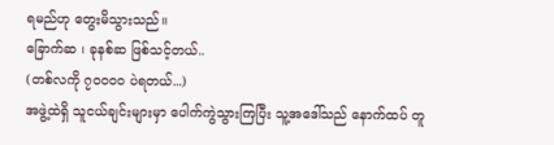ရမည်ဟု တွေးမိသွားသည်။
ခြောက်ဆ ၊ ခုနစ်ဆ ဖြစ်သင့်တယ်..
(တစ်လကို ၇၀၀၀၀ ပဲရတယ်...)
အဖွဲ့ထဲရှိ သူငယ်ချင်းများမှာ ပေါက်ကွဲသွားကြပြီး သူ့အဒေါ်သည် နောက်ထပ် တူ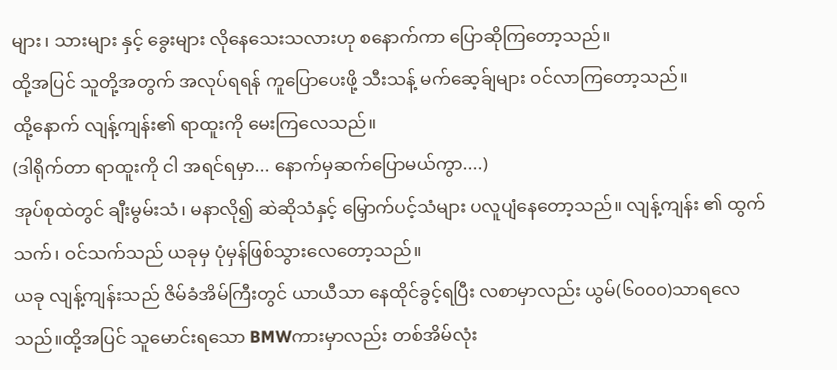များ၊ သားများ နှင့် ခွေးများ လိုနေသေးသလားဟု စနောက်ကာ ပြောဆိုကြတော့သည်။
ထို့အပြင် သူတို့အတွက် အလုပ်ရရန် ကူပြောပေးဖို့ သီးသန့် မက်ဆေ့ခ်ျများ ဝင်လာကြတော့သည်။
ထို့နောက် လျန့်ကျန်း၏ ရာထူးကို မေးကြလေသည်။
(ဒါရိုက်တာ ရာထူးကို ငါ အရင်ရမှာ... နောက်မှဆက်ပြောမယ်ကွာ....)
အုပ်စုထဲတွင် ချီးမွမ်းသံ၊ မနာလို၍ ဆဲဆိုသံနှင့် မြှောက်ပင့်သံများ ပလူပျံနေတော့သည်။ လျန့်ကျန်း ၏ ထွက်သက်၊ ဝင်သက်သည် ယခုမှ ပုံမှန်ဖြစ်သွားလေတော့သည်။
ယခု လျန့်ကျန်းသည် ဇိမ်ခံအိမ်ကြီးတွင် ယာယီသာ နေထိုင်ခွင့်ရပြီး လစာမှာလည်း ယွမ်(၆၀၀၀)သာရလေသည်။ထို့အပြင် သူမောင်းရသော BMWကားမှာလည်း တစ်အိမ်လုံး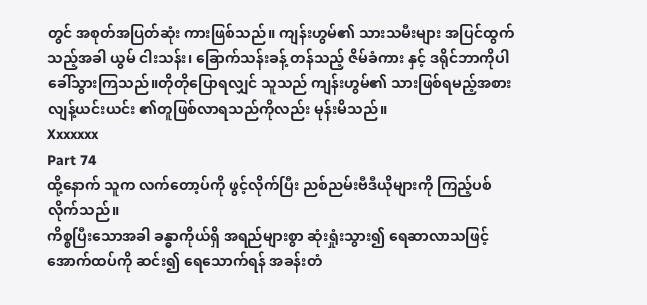တွင် အစုတ်အပြတ်ဆုံး ကားဖြစ်သည်။ ကျန်းဟွမ်၏ သားသမီးများ အပြင်ထွက်သည့်အခါ ယွမ် ငါးသန်း၊ ခြောက်သန်းခန့် တန်သည့် ဇိမ်ခံကား နှင့် ဒရိုင်ဘာကိုပါ ခေါ်သွားကြသည်။တိုတိုပြောရလျှင် သူသည် ကျန်းဟွမ်၏ သားဖြစ်ရမည့်အစား လျန့်ယင်းယင်း ၏တူဖြစ်လာရသည်ကိုလည်း မုန်းမိသည်။
Xxxxxxx
Part 74
ထို့နောက် သူက လက်တော့ပ်ကို ဖွင့်လိုက်ပြီး ညစ်ညမ်းဗီဒီယိုများကို ကြည့်ပစ်လိုက်သည်။
ကိစ္စပြီးသောအခါ ခန္ဓာကိုယ်ရှိ အရည်များစွာ ဆုံးရှုံးသွား၍ ရေဆာလာသဖြင့် အောက်ထပ်ကို ဆင်း၍ ရေသောက်ရန် အခန်းတံ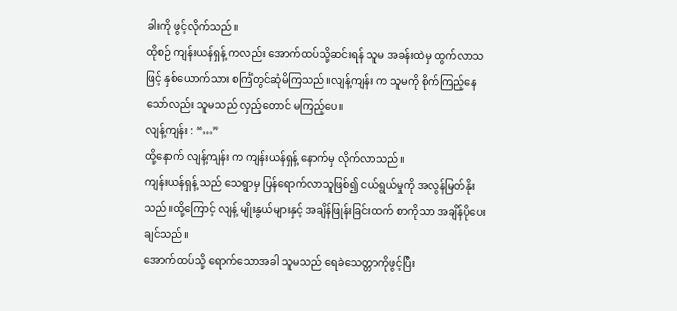ခါးကို ဖွင့်လိုက်သည်။
ထိုစဉ် ကျန်းယန်ရှန့် ကလည်း အောက်ထပ်သို့ဆင်းရန် သူမ အခန်းထဲမှ ထွက်လာသဖြင့် နှစ်ယောက်သား စင်္ကြံတွင်ဆုံမိကြသည်။လျန့်ကျန်း က သူမကို စိုက်ကြည့်နေသော်လည်း သူမသည် လှည့်တောင် မကြည့်ပေ။
လျန့်ကျန်း : “…”
ထို့နောက် လျန့်ကျန်း က ကျန်းယန်ရှန့် နောက်မှ လိုက်လာသည်။
ကျန်းယန်ရှန့် သည် သေရွာမှ ပြန်ရောက်လာသူဖြစ်၍ ငယ်ရွယ်မှုကို အလွန်မြတ်နိုးသည်။ထို့ကြောင့် လျန့် မျိုးနွယ်များနှင့် အချိန်ဖြုန်းခြင်းထက် စာကိုသာ အချိန်ပိုပေးချင်သည်။
အောက်ထပ်သို့ ရောက်သောအခါ သူမသည် ရေခဲသေတ္တာကိုဖွင့်ပြီး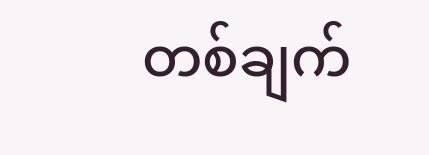တစ်ချက်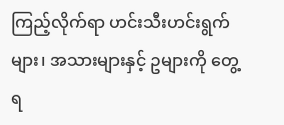ကြည့်လိုက်ရာ ဟင်းသီးဟင်းရွက်များ၊ အသားများနှင့် ဥများကို တွေ့ရ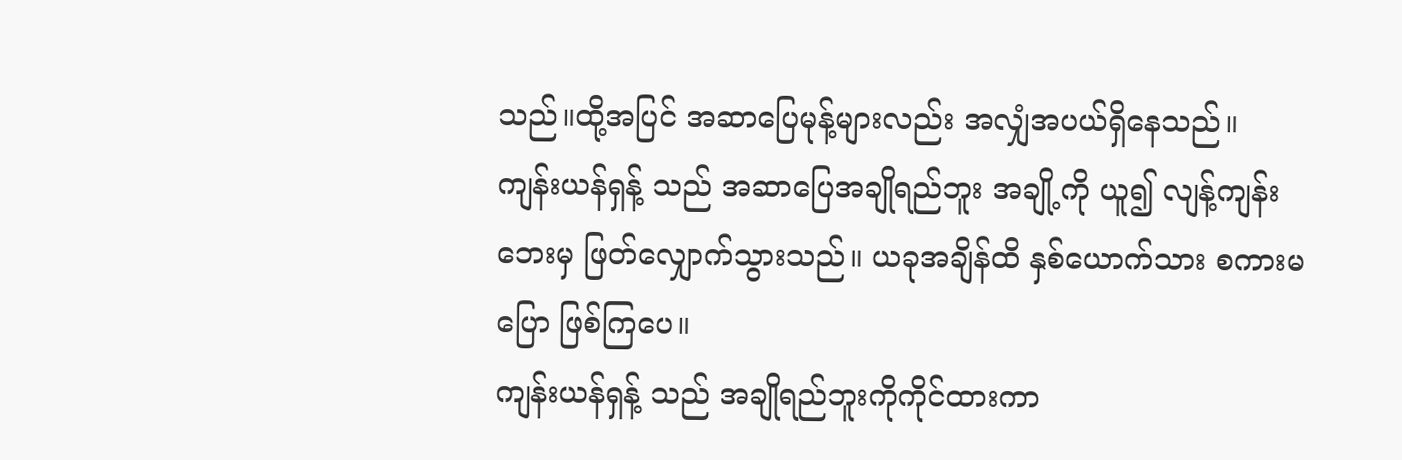သည်။ထို့အပြင် အဆာပြေမုန့်များလည်း အလျှံအပယ်ရှိနေသည်။
ကျန်းယန်ရှန့် သည် အဆာပြေအချိုရည်ဘူး အချို့ကို ယူ၍ လျန့်ကျန်း ဘေးမှ ဖြတ်လျှောက်သွားသည်။ ယခုအချိန်ထိ နှစ်ယောက်သား စကားမပြော ဖြစ်ကြပေ။
ကျန်းယန်ရှန့် သည် အချိုရည်ဘူးကိုကိုင်ထားကာ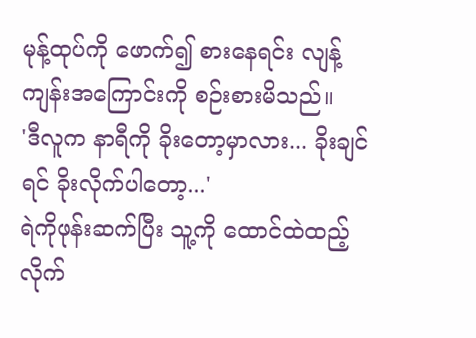မုန့်ထုပ်ကို ဖောက်၍ စားနေရင်း လျန့်ကျန်းအကြောင်းကို စဉ်းစားမိသည်။
'ဒီလူက နာရီကို ခိုးတော့မှာလား... ခိုးချင်ရင် ခိုးလိုက်ပါတော့...'
ရဲကိုဖုန်းဆက်ပြီး သူ့ကို ထောင်ထဲထည့်လိုက်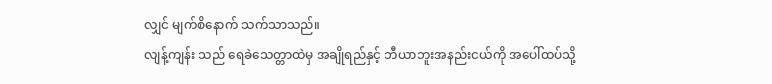လျှင် မျက်စိနောက် သက်သာသည်။
လျန့်ကျန်း သည် ရေခဲသေတ္တာထဲမှ အချိုရည်နှင့် ဘီယာဘူးအနည်းငယ်ကို အပေါ်ထပ်သို့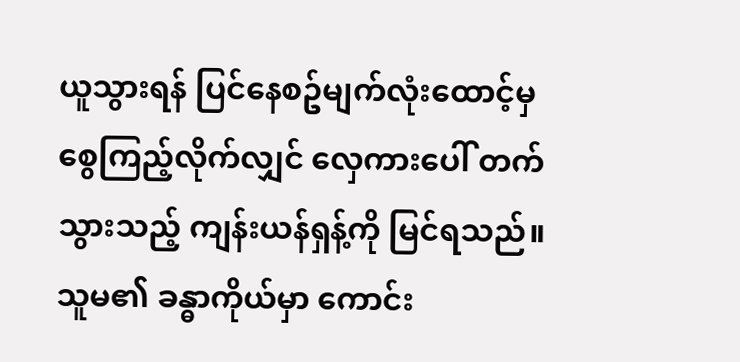ယူသွားရန် ပြင်နေစဥ်မျက်လုံးထောင့်မှ စွေကြည့်လိုက်လျှင် လှေကားပေါ် တက်သွားသည့် ကျန်းယန်ရှန့်ကို မြင်ရသည်။
သူမ၏ ခန္ဓာကိုယ်မှာ ကောင်း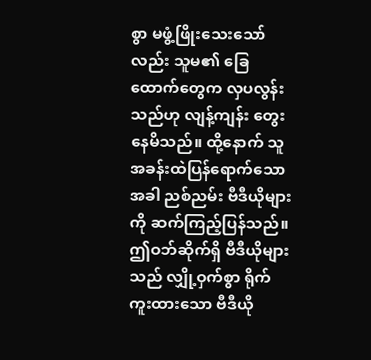စွာ မဖွံ့ဖြိုးသေးသော်လည်း သူမ၏ ခြေထောက်တွေက လှပလွန်းသည်ဟု လျန့်ကျန်း တွေးနေမိသည်။ ထို့နောက် သူ အခန်းထဲပြန်ရောက်သောအခါ ညစ်ညမ်း ဗီဒီယိုများကို ဆက်ကြည့်ပြန်သည်။
ဤဝဘ်ဆိုက်ရှိ ဗီဒီယိုများသည် လျှို့ဝှက်စွာ ရိုက်ကူးထားသော ဗီဒီယို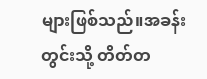များဖြစ်သည်။အခန်းတွင်းသို့ တိတ်တ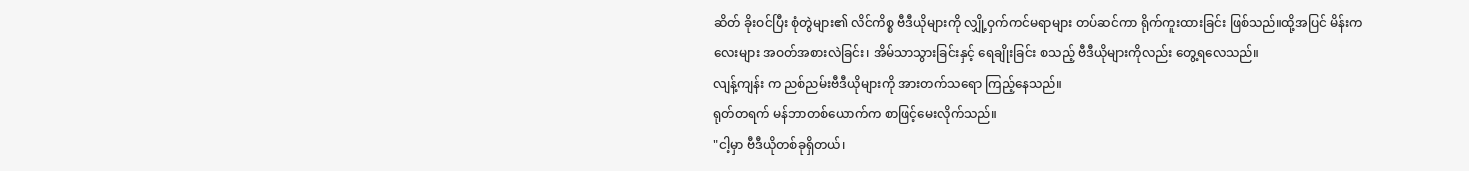ဆိတ် ခိုးဝင်ပြီး စုံတွဲများ၏ လိင်ကိစ္စ ဗီဒီယိုများကို လျှို့ဝှက်ကင်မရာများ တပ်ဆင်ကာ ရိုက်ကူးထားခြင်း ဖြစ်သည်။ထို့အပြင် မိန်းကလေးများ အဝတ်အစားလဲခြင်း၊ အိမ်သာသွားခြင်းနှင့် ရေချိုးခြင်း စသည့် ဗီဒီယိုများကိုလည်း တွေ့ရလေသည်။
လျန့်ကျန်း က ညစ်ညမ်းဗီဒီယိုများကို အားတက်သရော ကြည့်နေသည်။
ရုတ်တရက် မန်ဘာတစ်ယောက်က စာဖြင့်မေးလိုက်သည်။
"ငါ့မှာ ဗီဒီယိုတစ်ခုရှိတယ်၊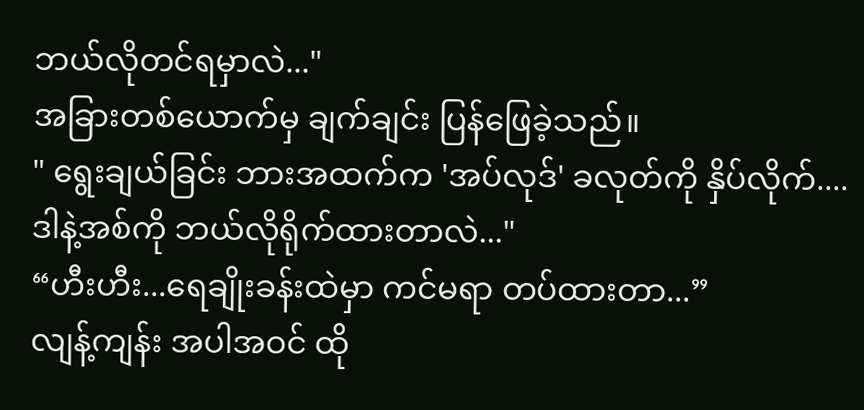ဘယ်လိုတင်ရမှာလဲ..."
အခြားတစ်ယောက်မှ ချက်ချင်း ပြန်ဖြေခဲ့သည်။
" ရွေးချယ်ခြင်း ဘားအထက်က 'အပ်လုဒ်' ခလုတ်ကို နှိပ်လိုက်....ဒါနဲ့အစ်ကို ဘယ်လိုရိုက်ထားတာလဲ..."
“ဟီးဟီး...ရေချိုးခန်းထဲမှာ ကင်မရာ တပ်ထားတာ...”
လျန့်ကျန်း အပါအဝင် ထို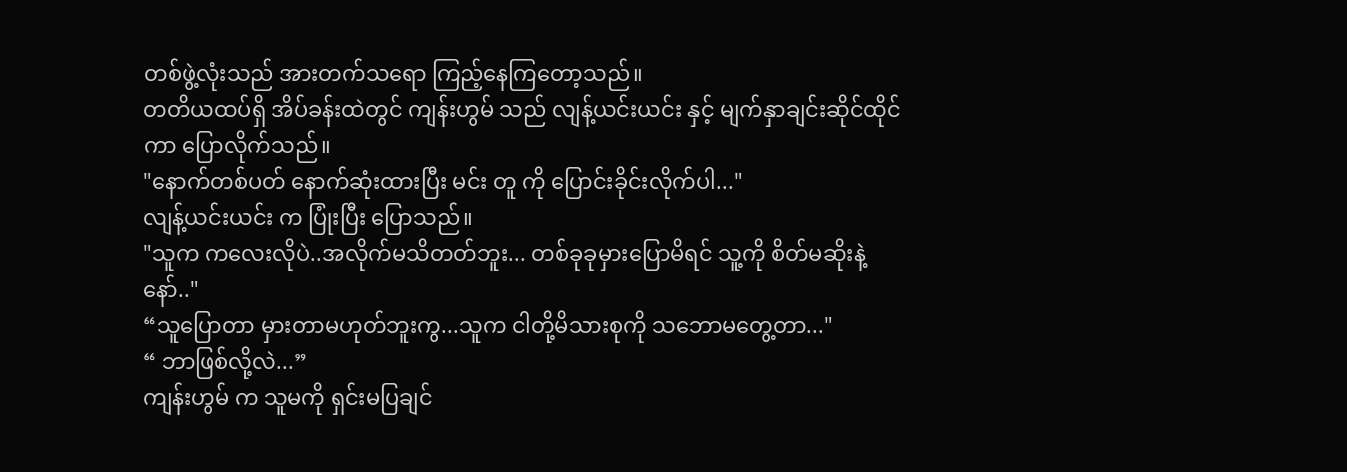တစ်ဖွဲ့လုံးသည် အားတက်သရော ကြည့်နေကြတော့သည်။
တတိယထပ်ရှိ အိပ်ခန်းထဲတွင် ကျန်းဟွမ် သည် လျန့်ယင်းယင်း နှင့် မျက်နှာချင်းဆိုင်ထိုင်ကာ ပြောလိုက်သည်။
"နောက်တစ်ပတ် နောက်ဆုံးထားပြီး မင်း တူ ကို ပြောင်းခိုင်းလိုက်ပါ..."
လျန့်ယင်းယင်း က ပြုံးပြီး ပြောသည်။
"သူက ကလေးလိုပဲ..အလိုက်မသိတတ်ဘူး... တစ်ခုခုမှားပြောမိရင် သူ့ကို စိတ်မဆိုးနဲ့နော်.."
“သူပြောတာ မှားတာမဟုတ်ဘူးကွ...သူက ငါတို့မိသားစုကို သဘောမတွေ့တာ..."
“ ဘာဖြစ်လို့လဲ...”
ကျန်းဟွမ် က သူမကို ရှင်းမပြချင်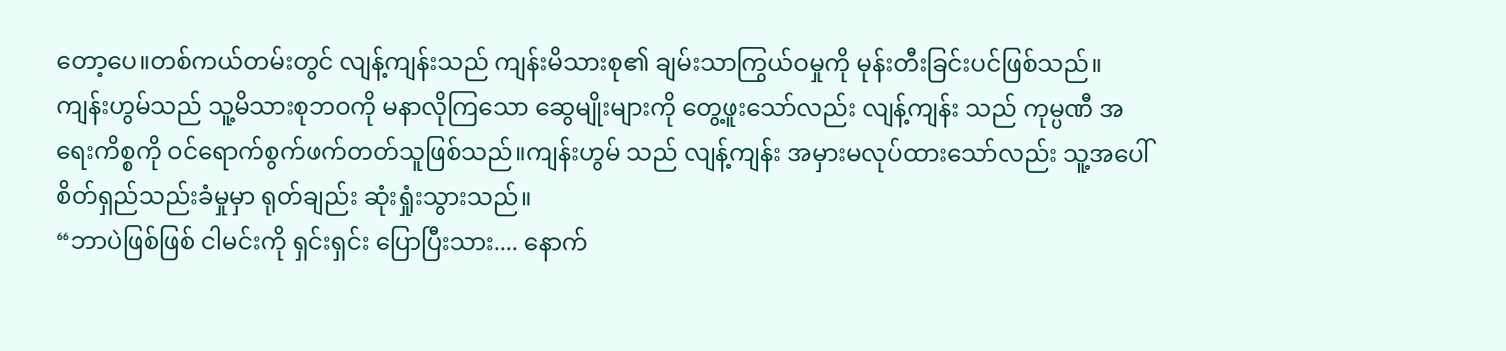တော့ပေ။တစ်ကယ်တမ်းတွင် လျန့်ကျန်းသည် ကျန်းမိသားစု၏ ချမ်းသာကြွယ်ဝမှုကို မုန်းတီးခြင်းပင်ဖြစ်သည်။
ကျန်းဟွမ်သည် သူ့မိသားစုဘဝကို မနာလိုကြသော ဆွေမျိုးများကို တွေ့ဖူးသော်လည်း လျန့်ကျန်း သည် ကုမ္ပဏီ အရေးကိစ္စကို ဝင်ရောက်စွက်ဖက်တတ်သူဖြစ်သည်။ကျန်းဟွမ် သည် လျန့်ကျန်း အမှားမလုပ်ထားသော်လည်း သူ့အပေါ် စိတ်ရှည်သည်းခံမှုမှာ ရုတ်ချည်း ဆုံးရှုံးသွားသည်။
“ဘာပဲဖြစ်ဖြစ် ငါမင်းကို ရှင်းရှင်း ပြောပြီးသား.... နောက်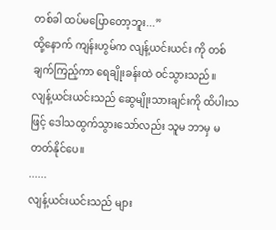တစ်ခါ ထပ်မပြောတော့ဘူး...”
ထို့နောက် ကျန်းဟွမ်က လျန့်ယင်းယင်း ကို တစ်ချက်ကြည့်ကာ ရေချိုးခန်းထဲ ဝင်သွားသည်။
လျန့်ယင်းယင်းသည် ဆွေမျိုးသားချင်းကို ထိပါးသဖြင့် ဒေါသထွက်သွားသော်လည်း သူမ ဘာမှ မတတ်နိုင်ပေ။
......
လျန့်ယင်းယင်းသည် များ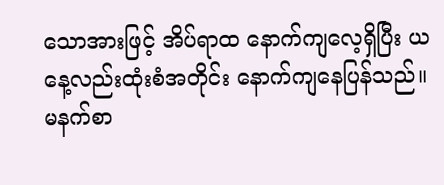သောအားဖြင့် အိပ်ရာထ နောက်ကျလေ့ရှိပြီး ယနေ့လည်းထုံးစံအတိုင်း နောက်ကျနေပြန်သည်။
မနက်စာ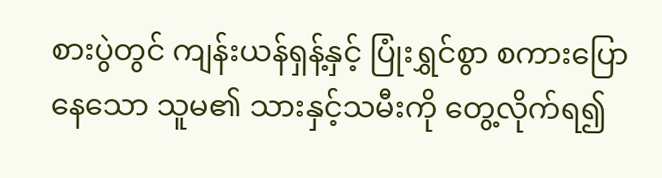စားပွဲတွင် ကျန်းယန်ရှန့်နှင့် ပြုံးရွှင်စွာ စကားပြောနေသော သူမ၏ သားနှင့်သမီးကို တွေ့လိုက်ရ၍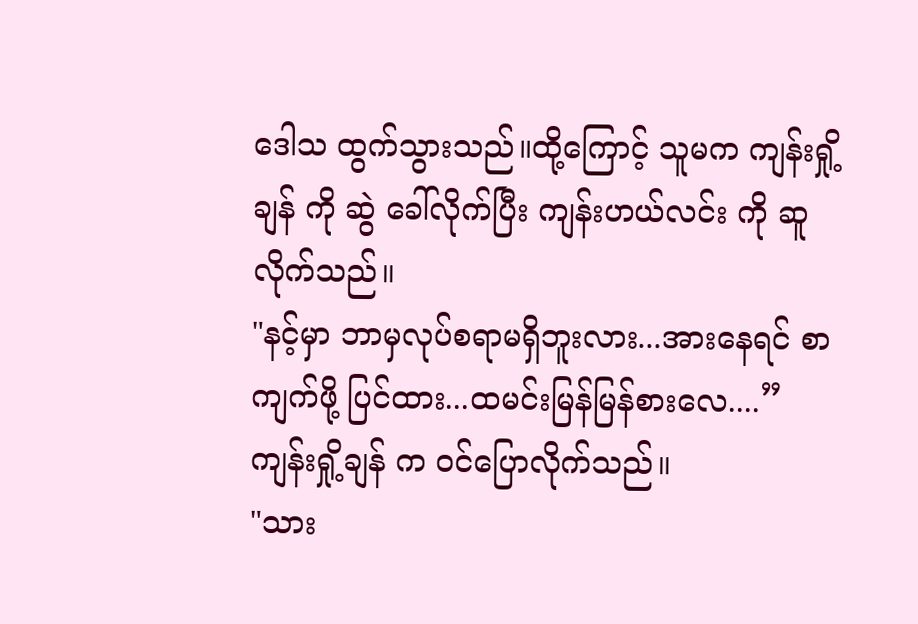ဒေါသ ထွက်သွားသည်။ထို့ကြောင့် သူမက ကျန်းရှို့ချန် ကို ဆွဲ ခေါ်လိုက်ပြီး ကျန်းဟယ်လင်း ကို ဆူလိုက်သည်။
"နင့်မှာ ဘာမှလုပ်စရာမရှိဘူးလား...အားနေရင် စာကျက်ဖို့ ပြင်ထား...ထမင်းမြန်မြန်စားလေ....”
ကျန်းရှို့ချန် က ဝင်ပြောလိုက်သည်။
"သား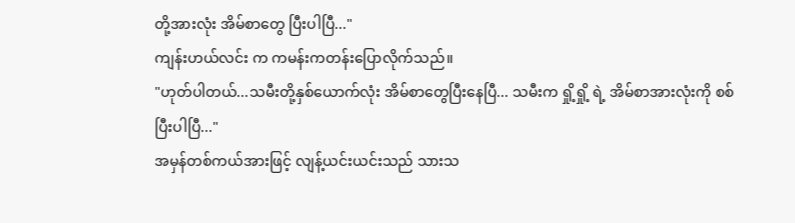တို့အားလုံး အိမ်စာတွေ ပြီးပါပြီ..."
ကျန်းဟယ်လင်း က ကမန်းကတန်းပြောလိုက်သည်။
"ဟုတ်ပါတယ်...သမီးတို့နှစ်ယောက်လုံး အိမ်စာတွေပြီးနေပြီ... သမီးက ရှို့ရှို့ ရဲ့ အိမ်စာအားလုံးကို စစ်ပြီးပါပြီ..."
အမှန်တစ်ကယ်အားဖြင့် လျန့်ယင်းယင်းသည် သားသ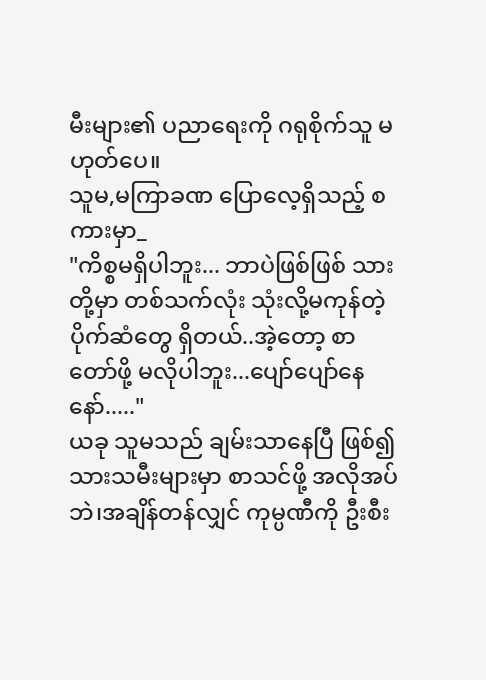မီးများ၏ ပညာရေးကို ဂရုစိုက်သူ မဟုတ်ပေ။
သူမ,မကြာခဏ ပြောလေ့ရှိသည့် စကားမှာ_
"ကိစ္စမရှိပါဘူး... ဘာပဲဖြစ်ဖြစ် သားတို့မှာ တစ်သက်လုံး သုံးလို့မကုန်တဲ့ ပိုက်ဆံတွေ ရှိတယ်..အဲ့တော့ စာတော်ဖို့ မလိုပါဘူး...ပျော်ပျော်နေနော်....."
ယခု သူမသည် ချမ်းသာနေပြီ ဖြစ်၍ သားသမီးများမှာ စာသင်ဖို့ အလိုအပ်ဘဲ၊အချိန်တန်လျှင် ကုမ္ပဏီကို ဦးစီး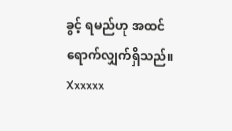ခွင့် ရမည်ဟု အထင်ရောက်လျှက်ရှိသည်။
Xxxxxx